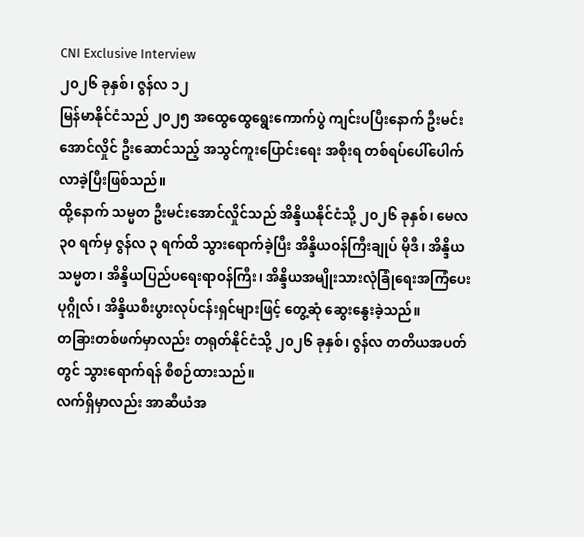CNI Exclusive Interview
၂၀၂၆ ခုနှစ်၊ ဇွန်လ ၁၂
မြန်မာနိုင်ငံသည် ၂၀၂၅ အထွေထွေရွေးကောက်ပွဲ ကျင်းပပြီးနောက် ဦးမင်းအောင်လှိုင် ဦးဆောင်သည့် အသွင်ကူးပြောင်းရေး အစိုးရ တစ်ရပ်ပေါ်ပေါက်လာခဲ့ပြီးဖြစ်သည်။
ထို့နောက် သမ္မတ ဦးမင်းအောင်လှိုင်သည် အိန္ဒိယနိုင်ငံသို့ ၂၀၂၆ ခုနှစ်၊ မေလ ၃၀ ရက်မှ ဇွန်လ ၃ ရက်ထိ သွားရောက်ခဲ့ပြီး အိန္ဒိယဝန်ကြီးချုပ် မိုဒီ၊ အိန္ဒိယသမ္မတ၊ အိန္ဒိယပြည်ပရေးရာဝန်ကြီး၊ အိန္ဒိယအမျိုးသားလုံခြုံရေးအကြံပေးပုဂ္ဂိုလ်၊ အိန္ဒိယစီးပွားလုပ်ငန်းရှင်များဖြင့် တွေ့ဆုံ ဆွေးနွေးခဲ့သည်။
တခြားတစ်ဖက်မှာလည်း တရုတ်နိုင်ငံသို့ ၂၀၂၆ ခုနှစ်၊ ဇွန်လ တတိယအပတ်တွင် သွားရောက်ရန် စီစဉ်ထားသည်။
လက်ရှိမှာလည်း အာဆီယံအ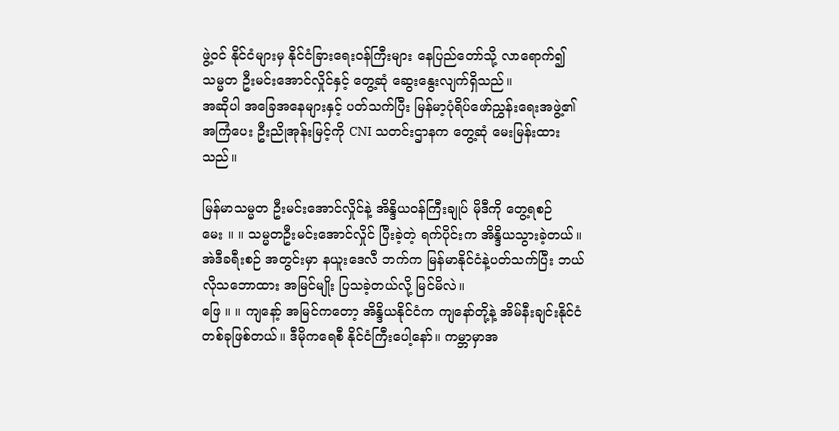ဖွဲ့ဝင် နိုင်ငံများမှ နိုင်ငံခြားရေးဝန်ကြီးများ နေပြည်တော်သို့ လာရောက်၍ သမ္မတ ဦးမင်းအောင်လှိုင်နှင့် တွေ့ဆုံ ဆွေးနွေးလျက်ရှိသည်။
အဆိုပါ အခြေအနေများနှင့် ပတ်သက်ပြီး မြန်မာ့ပုံရိပ်ဖော်ညွှန်းရေးအဖွဲ့၏ အကြံပေး ဦးညိုအုန်းမြင့်ကို CNI သတင်းဌာနက တွေ့ဆုံ မေးမြန်းထားသည်။

မြန်မာသမ္မတ ဦးမင်းအောင်လှိုင်နဲ့ အိန္ဒိယဝန်ကြီးချုပ် မိုဒီကို တွေ့ရစဉ်
မေး ။ ။ သမ္မတဦးမင်းအောင်လှိုင် ပြီးခဲ့တဲ့ ရက်ပိုင်းက အိန္ဒိယသွားခဲ့တယ်။ အဲဒီခရီးစဉ် အတွင်းမှာ နယူးဒေလီ ဘက်က မြန်မာနိုင်ငံနဲ့ပတ်သက်ပြီး ဘယ်လိုသဘောထား အမြင်မျိုး ပြသခဲ့တယ်လို့ မြင်မိလဲ။
ဖြေ ။ ။ ကျနော့် အမြင်ကတော့ အိန္ဒိယနိုင်ငံက ကျနော်တို့နဲ့ အိမ်နီးချင်းနိုင်ငံ တစ်ခုဖြစ်တယ်။ ဒီမိုကရေစီ နိုင်ငံကြီးပေါ့နော်။ ကမ္ဘာမှာအ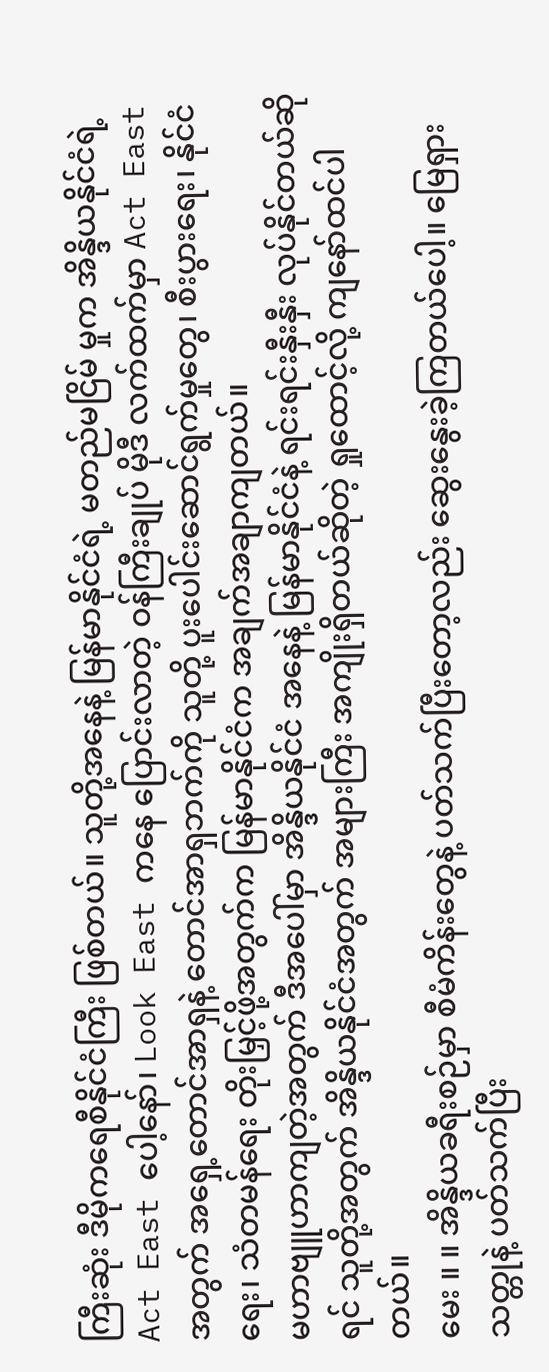ကြီးဆုံး ဒီမိုကရေစီနိုင်ငံကြီး ဖြစ်တယ်။ သူတို့အနေနဲ့ မြန်မာနိုင်ငံရဲ့ မတည်မငြိမ် မှုက အိန္ဒိယနိုင်ငံရဲ့ Act East ပေါ့နော်၊ Look East ကနေ ပြောင်းလာတဲ့ ဝန်ကြီးချုပ် မိုဒီ လက်ထက်မှာ Act East အတွက် အရှေ့တောင်အာရှနဲ့ တောင်အာရှဘက်ကို သူတို့ ပူးပေါင်းဆောင်ရွက်မှုတွေ၊ စီးပွားရေး၊ နိုင်ငံရေး၊ သံတမန်ရေး တိုးမြှင့်ဖို့အတွက်က မြန်မာနိုင်ငံက အချက်အချာကျတယ်။
မဟာဗျူဟာကျတဲ့အတွက် ဒီအပေါ်မှာ အိန္ဒိယနိုင်ငံ အနေနဲ့ မြန်မာနိုင်ငံနဲ့ ရင်းရင်းနှီးနှီး လုပ်နိုင်တယ်ဆိုရင် သူတို့အတွက် အိန္ဒိယနိုင်ငံအတွက် အများကြီး အကျိုးရှိတယ်ဆိုတဲ့ ရှုထောင့်လို့ ကျနော်ထင်ပါတယ်။
မေး ။ ။ အိန္ဒိယခရီးစဉ်မှာ စီမံကိန်းတွေနဲ့ ပတ်သက်ပြီးတော့လည်း ဆွေးနွေးခဲ့ကြတယ်ပေါ့။ မြေရှားသတ္တုနဲ့ ပတ်သက်ပြီး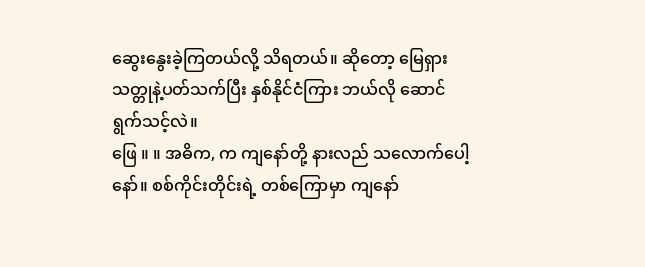ဆွေးနွေးခဲ့ကြတယ်လို့ သိရတယ်။ ဆိုတော့ မြေရှားသတ္တုနဲ့ပတ်သက်ပြီး နှစ်နိုင်ငံကြား ဘယ်လို ဆောင်ရွက်သင့်လဲ။
ဖြေ ။ ။ အဓိက, က ကျနော်တို့ နားလည် သလောက်ပေါ့နော်။ စစ်ကိုင်းတိုင်းရဲ့ တစ်ကြောမှာ ကျနော်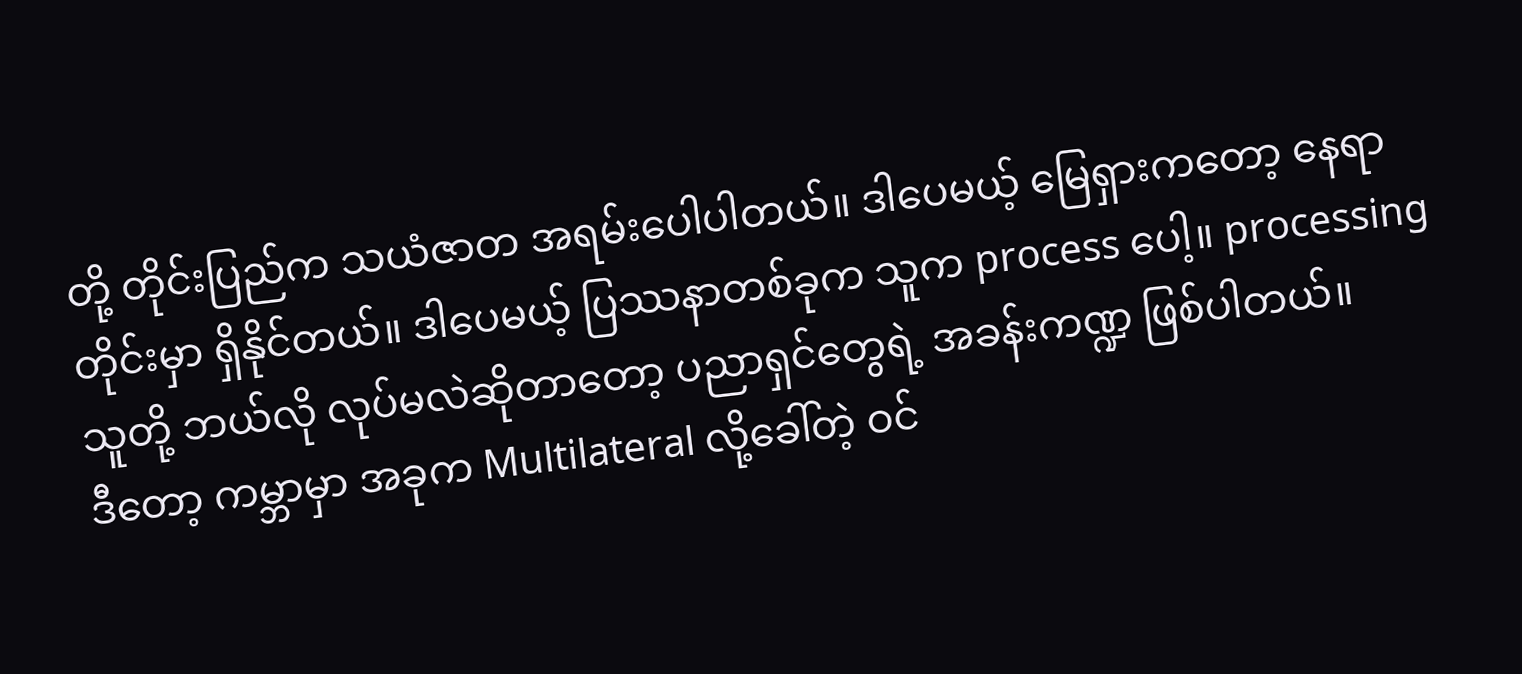တို့ တိုင်းပြည်က သယံဇာတ အရမ်းပေါပါတယ်။ ဒါပေမယ့် မြေရှားကတော့ နေရာတိုင်းမှာ ရှိနိုင်တယ်။ ဒါပေမယ့် ပြဿနာတစ်ခုက သူက process ပေါ့။ processing သူတို့ ဘယ်လို လုပ်မလဲဆိုတာတော့ ပညာရှင်တွေရဲ့ အခန်းကဏ္ဍ ဖြစ်ပါတယ်။
ဒီတော့ ကမ္ဘာမှာ အခုက Multilateral လို့ခေါ်တဲ့ ဝင်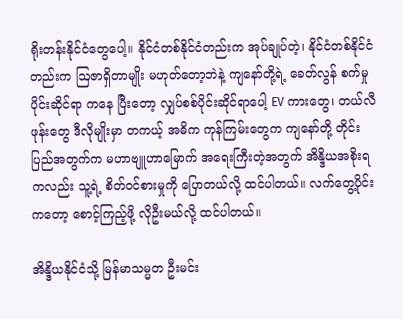ရိုးတန်းနိုင်ငံတွေပေါ့။ နိုင်ငံတစ်နိုင်ငံတည်းက အုပ်ချုပ်တဲ့၊ နိုင်ငံတစ်နိုင်ငံတည်းက ဩဇာရှိတာမျိုး မဟုတ်တော့ဘဲနဲ့ ကျနော်တို့ရဲ့ ခေတ်လွန် စက်မှုပိုင်းဆိုင်ရာ ကနေ ပြီးတော့ လျှပ်စစ်ပိုင်းဆိုင်ရာပေါ့ EV ကားတွေ၊ တယ်လီဖုန်းတွေ ဒီလိုမျိုးမှာ တကယ့် အဓိက ကုန်ကြမ်းတွေက ကျနော်တို့ တိုင်းပြည်အတွက်က မဟာဗျူဟာမြောက် အရေးကြီးတဲ့အတွက် အိန္ဒိယအစိုးရကလည်း သူ့ရဲ့ စိတ်ဝင်စားမှုကို ပြောတယ်လို့ ထင်ပါတယ်။ လက်တွေ့ပိုင်းကတော့ စောင့်ကြည့်ဖို့ လိုဦးမယ်လို့ ထင်ပါတယ်။

အိန္ဒိယနိုင်ငံသို့ မြန်မာသမ္မတ ဦးမင်း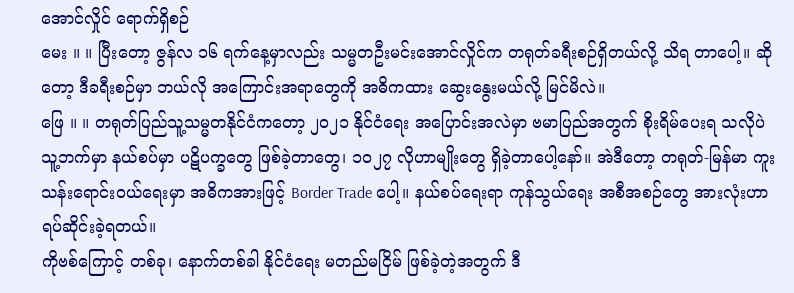အောင်လှိုင် ရောက်ရှိစဉ်
မေး ။ ။ ပြီးတော့ ဇွန်လ ၁၆ ရက်နေ့မှာလည်း သမ္မတဦးမင်းအောင်လှိုင်က တရုတ်ခရီးစဉ်ရှိတယ်လို့ သိရ တာပေါ့။ ဆိုတော့ ဒီခရီးစဉ်မှာ ဘယ်လို အကြောင်းအရာတွေကို အဓိကထား ဆွေးနွေးမယ်လို့ မြင်မိလဲ။
ဖြေ ။ ။ တရုတ်ပြည်သူ့သမ္မတနိုင်ငံကတော့ ၂၀၂၁ နိုင်ငံရေး အပြောင်းအလဲမှာ ဗမာပြည်အတွက် စိုးရိမ်ပေးရ သလိုပဲ သူ့ဘက်မှာ နယ်စပ်မှာ ပဋိပက္ခတွေ ဖြစ်ခဲ့တာတွေ၊ ၁၀၂၇ လိုဟာမျိုးတွေ ရှိခဲ့တာပေါ့နော်။ အဲဒီတော့ တရုတ်-မြန်မာ ကူးသန်းရောင်းဝယ်ရေးမှာ အဓိကအားဖြင့် Border Trade ပေါ့။ နယ်စပ်ရေးရာ ကုန်သွယ်ရေး အစီအစဉ်တွေ အားလုံးဟာ ရပ်ဆိုင်းခဲ့ရတယ်။
ကိုဗစ်ကြောင့် တစ်ခု၊ နောက်တစ်ခါ နိုင်ငံရေး မတည်မငြိမ် ဖြစ်ခဲ့တဲ့အတွက် ဒီ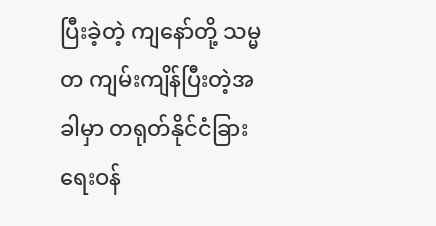ပြီးခဲ့တဲ့ ကျနော်တို့ သမ္မတ ကျမ်းကျိန်ပြီးတဲ့အခါမှာ တရုတ်နိုင်ငံခြားရေးဝန်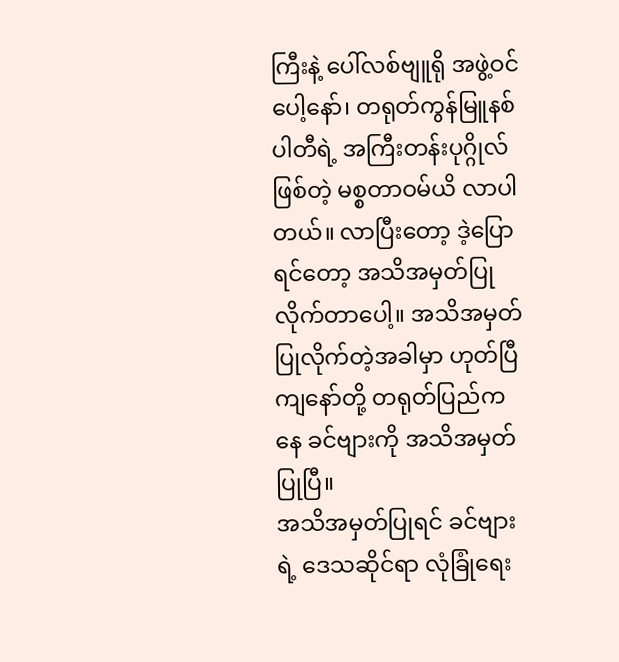ကြီးနဲ့ ပေါ်လစ်ဗျူရို အဖွဲ့ဝင်ပေါ့နော်၊ တရုတ်ကွန်မြူနစ်ပါတီရဲ့ အကြီးတန်းပုဂ္ဂိုလ်ဖြစ်တဲ့ မစ္စတာဝမ်ယိ လာပါတယ်။ လာပြီးတော့ ဒဲ့ပြောရင်တော့ အသိအမှတ်ပြုလိုက်တာပေါ့။ အသိအမှတ်ပြုလိုက်တဲ့အခါမှာ ဟုတ်ပြီ ကျနော်တို့ တရုတ်ပြည်ကနေ ခင်ဗျားကို အသိအမှတ်ပြုပြီ။
အသိအမှတ်ပြုရင် ခင်ဗျားရဲ့ ဒေသဆိုင်ရာ လုံခြုံရေး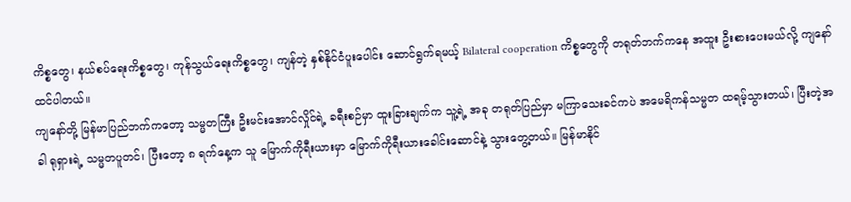ကိစ္စတွေ၊ နယ်စပ်ရေးကိစ္စတွေ၊ ကုန်သွယ်ရေးကိစ္စတွေ၊ ကျန်တဲ့ နှစ်နိုင်ငံပူးပေါင်း ဆောင်ရွက်ရမယ့် Bilateral cooperation ကိစ္စတွေကို တရုတ်ဘက်ကနေ အထူး ဦးစားပေးမယ်လို့ ကျနော်ထင်ပါတယ်။
ကျနော်တို့ မြန်မာပြည်ဘက်ကတော့ သမ္မတကြီး ဦးမင်းအောင်လှိုင်ရဲ့ ခရီးစဉ်မှာ ထူးခြားချက်က သူ့ရဲ့ အခု တရုတ်ပြည်မှာ မကြာသေးခင်ကပဲ အမေရိကန်သမ္မတ ထရမ့်သွားတယ်၊ ပြီးတဲ့အခါ ရုရှားရဲ့ သမ္မတပူတင်၊ ပြီးတော့ ၈ ရက်နေ့က သူ မြောက်ကိုရီးယားမှာ မြောက်ကိုရီးယားခေါင်းဆောင်နဲ့ သွားတွေ့တယ်။ မြန်မာနိုင်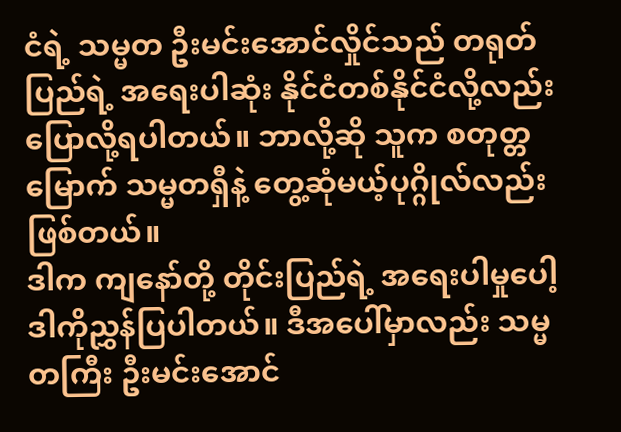ငံရဲ့ သမ္မတ ဦးမင်းအောင်လှိုင်သည် တရုတ်ပြည်ရဲ့ အရေးပါဆုံး နိုင်ငံတစ်နိုင်ငံလို့လည်း ပြောလို့ရပါတယ်။ ဘာလို့ဆို သူက စတုတ္တမြောက် သမ္မတရှီနဲ့ တွေ့ဆုံမယ့်ပုဂ္ဂိုလ်လည်း ဖြစ်တယ်။
ဒါက ကျနော်တို့ တိုင်းပြည်ရဲ့ အရေးပါမှုပေါ့ ဒါကိုညွှန်ပြပါတယ်။ ဒီအပေါ်မှာလည်း သမ္မတကြီး ဦးမင်းအောင်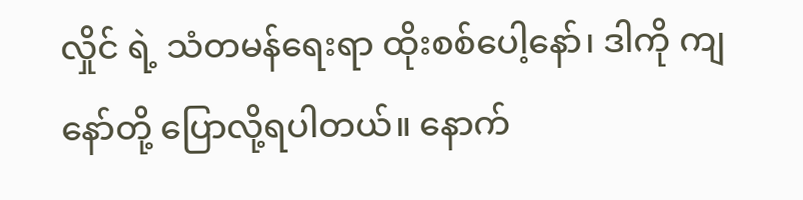လှိုင် ရဲ့ သံတမန်ရေးရာ ထိုးစစ်ပေါ့နော်၊ ဒါကို ကျနော်တို့ ပြောလို့ရပါတယ်။ နောက်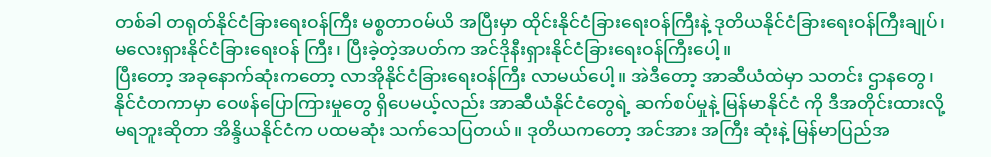တစ်ခါ တရုတ်နိုင်ငံခြားရေးဝန်ကြီး မစ္စတာဝမ်ယိ အပြီးမှာ ထိုင်းနိုင်ငံခြားရေးဝန်ကြီးနဲ့ ဒုတိယနိုင်ငံခြားရေးဝန်ကြီးချုပ်၊ မလေးရှားနိုင်ငံခြားရေးဝန် ကြီး၊ ပြီးခဲ့တဲ့အပတ်က အင်ဒိုနီးရှားနိုင်ငံခြားရေးဝန်ကြီးပေါ့။
ပြီးတော့ အခုနောက်ဆုံးကတော့ လာအိုနိုင်ငံခြားရေးဝန်ကြီး လာမယ်ပေါ့။ အဲဒီတော့ အာဆီယံထဲမှာ သတင်း ဌာနတွေ၊ နိုင်ငံတကာမှာ ဝေဖန်ပြောကြားမှုတွေ ရှိပေမယ့်လည်း အာဆီယံနိုင်ငံတွေရဲ့ ဆက်စပ်မှုနဲ့ မြန်မာနိုင်ငံ ကို ဒီအတိုင်းထားလို့ မရဘူးဆိုတာ အိန္ဒိယနိုင်ငံက ပထမဆုံး သက်သေပြတယ်။ ဒုတိယကတော့ အင်အား အကြီး ဆုံးနဲ့ မြန်မာပြည်အ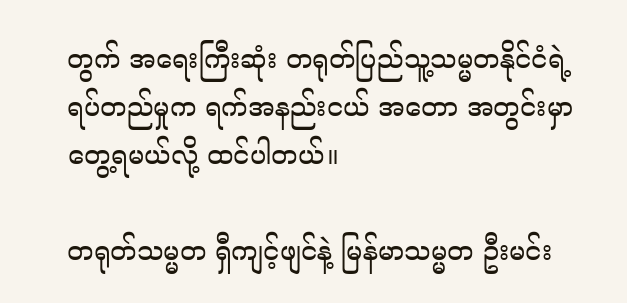တွက် အရေးကြီးဆုံး တရုတ်ပြည်သူ့သမ္မတနိုင်ငံရဲ့ ရပ်တည်မှုက ရက်အနည်းငယ် အတော အတွင်းမှာ တွေ့ရမယ်လို့ ထင်ပါတယ်။

တရုတ်သမ္မတ ရှီကျင့်ဖျင်နဲ့ မြန်မာသမ္မတ ဦးမင်း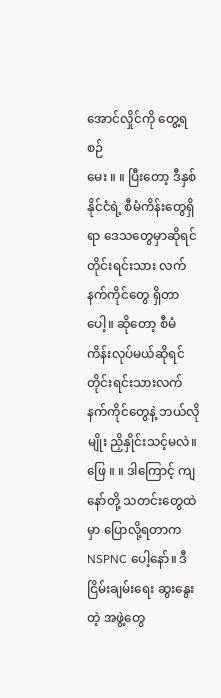အောင်လှိုင်ကို တွေ့ရစဉ်
မေး ။ ။ ပြီးတော့ ဒီနှစ်နိုင်ငံရဲ့ စီမံကိန်းတွေရှိရာ ဒေသတွေမှာဆိုရင် တိုင်းရင်းသား လက်နက်ကိုင်တွေ ရှိတာ ပေါ့။ ဆိုတော့ စီမံကိန်းလုပ်မယ်ဆိုရင် တိုင်းရင်းသားလက်နက်ကိုင်တွေနဲ့ ဘယ်လိုမျိုး ညှိနှိုင်းသင့်မလဲ။
ဖြေ ။ ။ ဒါကြောင့် ကျနော်တို့ သတင်းတွေထဲမှာ ပြောလို့ရတာက NSPNC ပေါ့နော်။ ဒီငြိမ်းချမ်းရေး ဆွးနွေး တဲ့ အဖွဲ့တွေ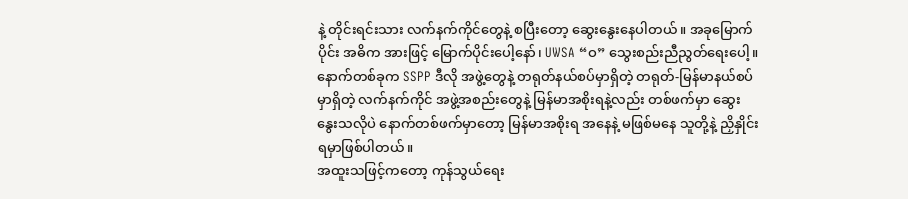နဲ့ တိုင်းရင်းသား လက်နက်ကိုင်တွေနဲ့ စပြီးတော့ ဆွေးနွေးနေပါတယ်။ အခုမြောက်ပိုင်း အဓိက အားဖြင့် မြောက်ပိုင်းပေါ့နော်၊ UWSA “ဝ” သွေးစည်းညီညွတ်ရေးပေါ့။
နောက်တစ်ခုက SSPP ဒီလို အဖွဲ့တွေနဲ့ တရုတ်နယ်စပ်မှာရှိတဲ့ တရုတ်-မြန်မာနယ်စပ်မှာရှိတဲ့ လက်နက်ကိုင် အဖွဲ့အစည်းတွေနဲ့ မြန်မာအစိုးရနဲ့လည်း တစ်ဖက်မှာ ဆွေးနွေးသလိုပဲ နောက်တစ်ဖက်မှာတော့ မြန်မာအစိုးရ အနေနဲ့ မဖြစ်မနေ သူတို့နဲ့ ညှိနှိုင်းရမှာဖြစ်ပါတယ်။
အထူးသဖြင့်ကတော့ ကုန်သွယ်ရေး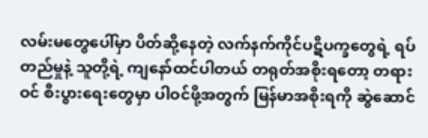လမ်းမတွေပေါ်မှာ ပိတ်ဆို့နေတဲ့ လက်နက်ကိုင်ပဋိပက္ခတွေရဲ့ ရပ်တည်မှုနဲ့ သူတို့ရဲ့ ကျနော်ထင်ပါတယ် တရုတ်အစိုးရတော့ တရားဝင် စီးပွားရေးတွေမှာ ပါဝင်ဖို့အတွက် မြန်မာအစိုးရကို ဆွဲဆောင်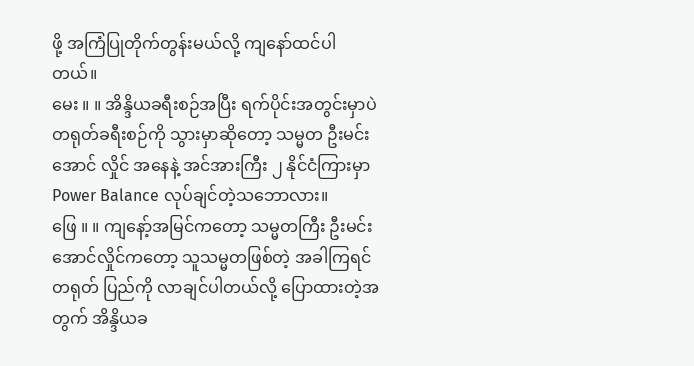ဖို့ အကြံပြုတိုက်တွန်းမယ်လို့ ကျနော်ထင်ပါတယ်။
မေး ။ ။ အိန္ဒိယခရီးစဉ်အပြီး ရက်ပိုင်းအတွင်းမှာပဲ တရုတ်ခရီးစဉ်ကို သွားမှာဆိုတော့ သမ္မတ ဦးမင်းအောင် လှိုင် အနေနဲ့ အင်အားကြီး ၂ နိုင်ငံကြားမှာ Power Balance လုပ်ချင်တဲ့သဘောလား။
ဖြေ ။ ။ ကျနော့်အမြင်ကတော့ သမ္မတကြီး ဦးမင်းအောင်လှိုင်ကတော့ သူသမ္မတဖြစ်တဲ့ အခါကြရင် တရုတ် ပြည်ကို လာချင်ပါတယ်လို့ ပြောထားတဲ့အတွက် အိန္ဒိယခ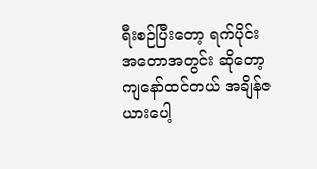ရီးစဉ်ပြီးတော့ ရက်ပိုင်း အတောအတွင်း ဆိုတော့ ကျနော်ထင်တယ် အချိန်ဇယားပေါ့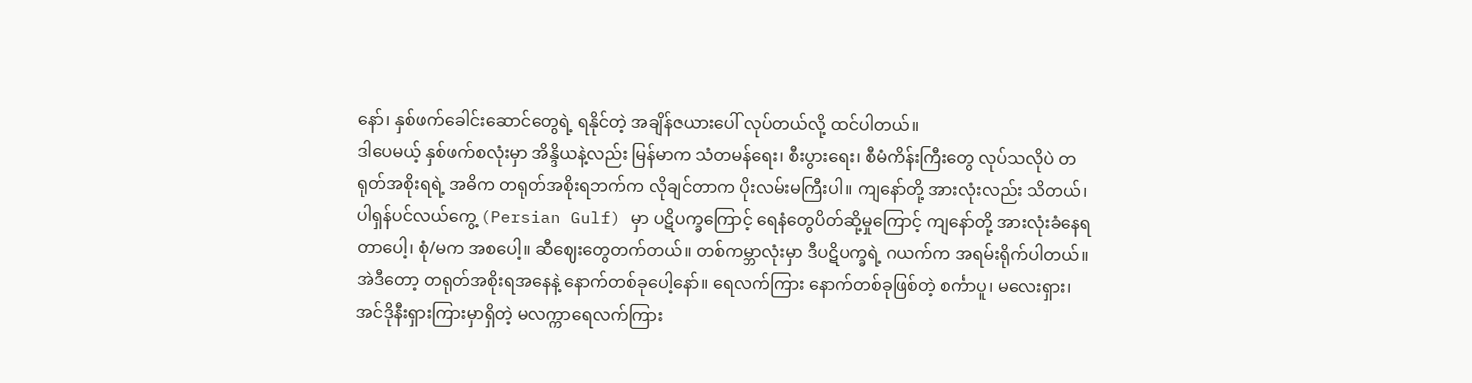နော်၊ နှစ်ဖက်ခေါင်းဆောင်တွေရဲ့ ရနိုင်တဲ့ အချိန်ဇယားပေါ် လုပ်တယ်လို့ ထင်ပါတယ်။
ဒါပေမယ့် နှစ်ဖက်စလုံးမှာ အိန္ဒိယနဲ့လည်း မြန်မာက သံတမန်ရေး၊ စီးပွားရေး၊ စီမံကိန်းကြီးတွေ လုပ်သလိုပဲ တရုတ်အစိုးရရဲ့ အဓိက တရုတ်အစိုးရဘက်က လိုချင်တာက ပိုးလမ်းမကြီးပါ။ ကျနော်တို့ အားလုံးလည်း သိတယ်၊ ပါရှန်ပင်လယ်ကွေ့ (Persian Gulf) မှာ ပဋိပက္ခကြောင့် ရေနံတွေပိတ်ဆို့မှုကြောင့် ကျနော်တို့ အားလုံးခံနေရ တာပေါ့၊ စုံ/မက အစပေါ့။ ဆီဈေးတွေတက်တယ်။ တစ်ကမ္ဘာလုံးမှာ ဒီပဋိပက္ခရဲ့ ဂယက်က အရမ်းရိုက်ပါတယ်။
အဲဒီတော့ တရုတ်အစိုးရအနေနဲ့ နောက်တစ်ခုပေါ့နော်။ ရေလက်ကြား နောက်တစ်ခုဖြစ်တဲ့ စင်္ကာပူ၊ မလေးရှား၊ အင်ဒိုနီးရှားကြားမှာရှိတဲ့ မလက္ကာရေလက်ကြား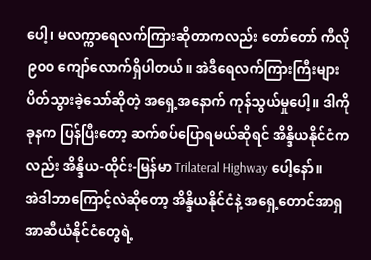ပေါ့၊ မလက္ကာရေလက်ကြားဆိုတာကလည်း တော်တော် ကီလို ၉၀၀ ကျော်လောက်ရှိပါတယ်။ အဲဒီရေလက်ကြားကြီးများ ပိတ်သွားခဲ့သော်ဆိုတဲ့ အရှေ့အနောက် ကုန်သွယ်မှုပေါ့။ ဒါကို ခုနက ပြန်ပြီးတော့ ဆက်စပ်ပြောရမယ်ဆိုရင် အိန္ဒိယနိုင်ငံကလည်း အိန္ဒိယ-ထိုင်း-မြန်မာ Trilateral Highway ပေါ့နော်။
အဲဒါဘာကြောင့်လဲဆိုတော့ အိန္ဒိယနိုင်ငံနဲ့ အရှေ့တောင်အာရှ အာဆီယံနိုင်ငံတွေရဲ့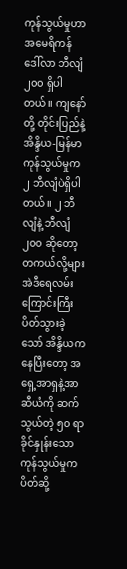ကုန်သွယ်မှုဟာ အမေရိကန် ဒေါ်လာ ဘီလျံ ၂၀၀ ရှိပါတယ်။ ကျနော်တို့ တိုင်းပြည်နဲ့ အိန္ဒိယ-မြန်မာ ကုန်သွယ်မှုက ၂ ဘီလျံပဲရှိပါတယ်။ ၂ ဘီလျံနဲ့ ဘီလျံ ၂၀၀ ဆိုတော့ တကယ်လို့များ အဲဒီရေလမ်းကြောင်းကြီး ပိတ်သွားခဲ့သော် အိန္ဒိယကနေပြီးတော့ အရှေ့အာရှနဲ့အာဆီယံကို ဆက်သွယ်တဲ့ ၅၀ ရာခိုင်နှုန်းသော ကုန်သွယ်မှုက ပိတ်ဆို့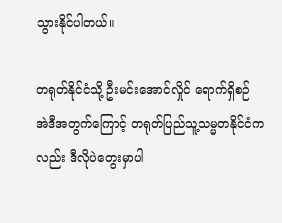သွားနိုင်ပါတယ်။

တရုတ်နိုင်ငံသို့ ဦးမင်းအောင်လှိုင် ရောက်ရှိစဉ်
အဲဒီအတွက်ကြောင့် တရုတ်ပြည်သူ့သမ္မတနိုင်ငံကလည်း ဒီလိုပဲတွေးမှာပါ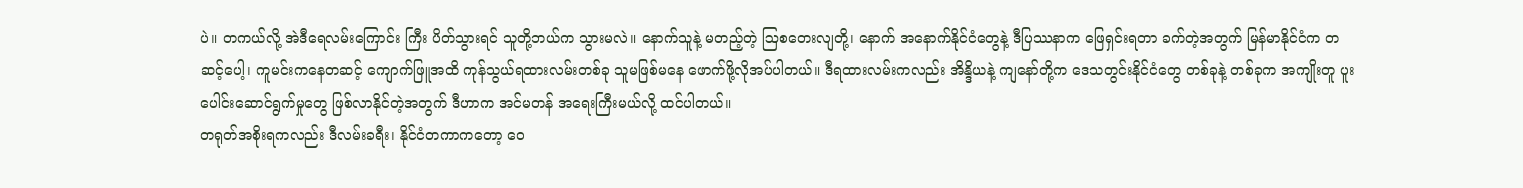ပဲ။ တကယ်လို့ အဲဒီရေလမ်းကြောင်း ကြီး ပိတ်သွားရင် သူတို့ဘယ်က သွားမလဲ။ နောက်သူနဲ့ မတည့်တဲ့ ဩစတေးလျတို့၊ နောက် အနောက်နိုင်ငံတွေနဲ့ ဒီပြဿနာက ဖြေရှင်းရတာ ခက်တဲ့အတွက် မြန်မာနိုင်ငံက တဆင့်ပေါ့၊ ကူမင်းကနေတဆင့် ကျောက်ဖြူအထိ ကုန်သွယ်ရထားလမ်းတစ်ခု သူမဖြစ်မနေ ဖောက်ဖို့လိုအပ်ပါတယ်။ ဒီရထားလမ်းကလည်း အိန္ဒိယနဲ့ ကျနော်တို့က ဒေသတွင်းနိုင်ငံတွေ တစ်ခုနဲ့ တစ်ခုက အကျိုးတူ ပူးပေါင်းဆောင်ရွက်မှုတွေ ဖြစ်လာနိုင်တဲ့အတွက် ဒီဟာက အင်မတန် အရေးကြီးမယ်လို့ ထင်ပါတယ်။
တရုတ်အစိုးရကလည်း ဒီလမ်းခရီး၊ နိုင်ငံတကာကတော့ ဝေ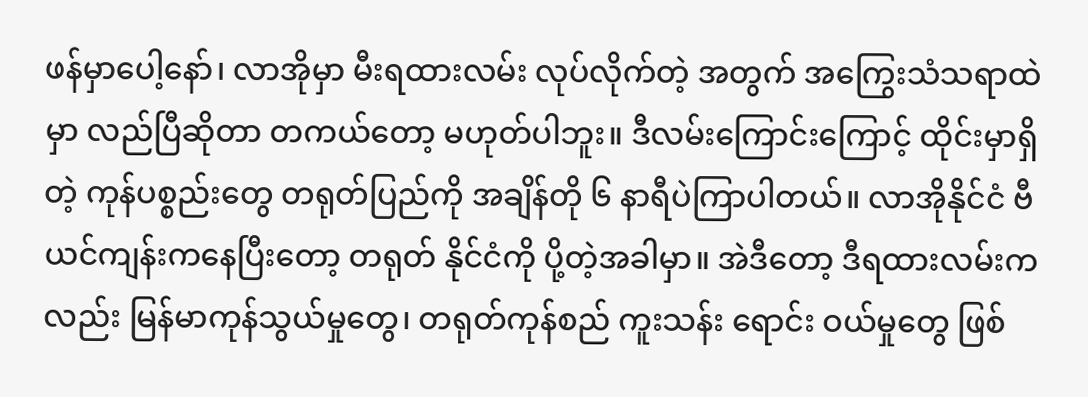ဖန်မှာပေါ့နော်၊ လာအိုမှာ မီးရထားလမ်း လုပ်လိုက်တဲ့ အတွက် အကြွေးသံသရာထဲမှာ လည်ပြီဆိုတာ တကယ်တော့ မဟုတ်ပါဘူး။ ဒီလမ်းကြောင်းကြောင့် ထိုင်းမှာရှိတဲ့ ကုန်ပစ္စည်းတွေ တရုတ်ပြည်ကို အချိန်တို ၆ နာရီပဲကြာပါတယ်။ လာအိုနိုင်ငံ ဗီယင်ကျန်းကနေပြီးတော့ တရုတ် နိုင်ငံကို ပို့တဲ့အခါမှာ။ အဲဒီတော့ ဒီရထားလမ်းကလည်း မြန်မာကုန်သွယ်မှုတွေ၊ တရုတ်ကုန်စည် ကူးသန်း ရောင်း ဝယ်မှုတွေ ဖြစ်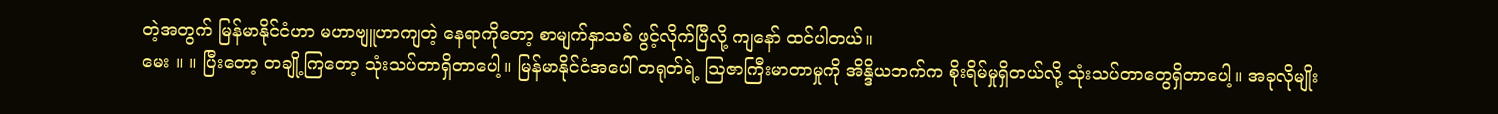တဲ့အတွက် မြန်မာနိုင်ငံဟာ မဟာဗျူဟာကျတဲ့ နေရာကိုတော့ စာမျက်နှာသစ် ဖွင့်လိုက်ပြီလို့ ကျနော် ထင်ပါတယ်။
မေး ။ ။ ပြီးတော့ တချို့ကြတော့ သုံးသပ်တာရှိတာပေါ့။ မြန်မာနိုင်ငံအပေါ် တရုတ်ရဲ့ ဩဇာကြီးမာတာမှုကို အိန္ဒိယဘက်က စိုးရိမ်မှုရှိတယ်လို့ သုံးသပ်တာတွေရှိတာပေါ့။ အခုလိုမျိုး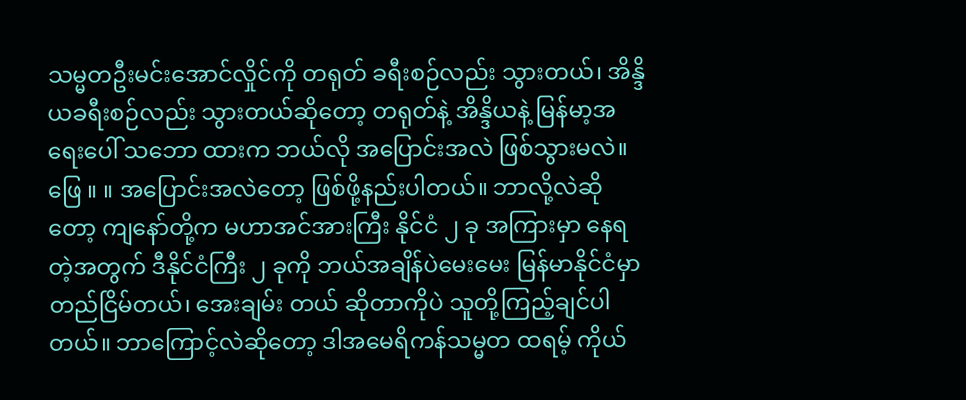သမ္မတဦးမင်းအောင်လှိုင်ကို တရုတ် ခရီးစဉ်လည်း သွားတယ်၊ အိန္ဒိယခရီးစဉ်လည်း သွားတယ်ဆိုတော့ တရုတ်နဲ့ အိန္ဒိယနဲ့ မြန်မာ့အရေးပေါ် သဘော ထားက ဘယ်လို အပြောင်းအလဲ ဖြစ်သွားမလဲ။
ဖြေ ။ ။ အပြောင်းအလဲတော့ ဖြစ်ဖို့နည်းပါတယ်။ ဘာလို့လဲဆိုတော့ ကျနော်တို့က မဟာအင်အားကြီး နိုင်ငံ ၂ ခု အကြားမှာ နေရတဲ့အတွက် ဒီနိုင်ငံကြီး ၂ ခုကို ဘယ်အချိန်ပဲမေးမေး မြန်မာနိုင်ငံမှာ တည်ငြိမ်တယ်၊ အေးချမ်း တယ် ဆိုတာကိုပဲ သူတို့ကြည့်ချင်ပါတယ်။ ဘာကြောင့်လဲဆိုတော့ ဒါအမေရိကန်သမ္မတ ထရမ့် ကိုယ်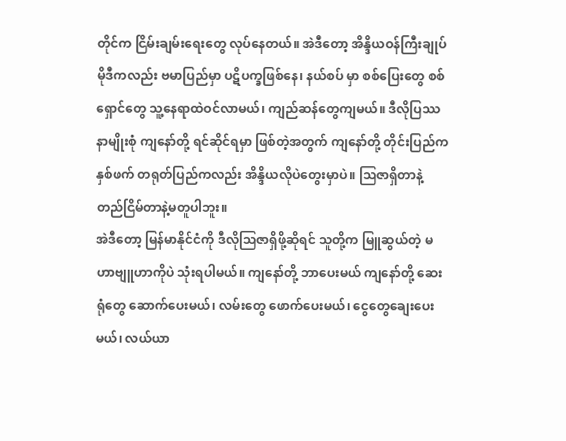တိုင်က ငြိမ်းချမ်းရေးတွေ လုပ်နေတယ်။ အဲဒီတော့ အိန္ဒိယဝန်ကြီးချုပ် မိုဒီကလည်း ဗမာပြည်မှာ ပဋိပက္ခဖြစ်နေ၊ နယ်စပ် မှာ စစ်ပြေးတွေ စစ်ရှောင်တွေ သူ့နေရာထဲဝင်လာမယ်၊ ကျည်ဆန်တွေကျမယ်။ ဒီလိုပြဿနာမျိုးစုံ ကျနော်တို့ ရင်ဆိုင်ရမှာ ဖြစ်တဲ့အတွက် ကျနော်တို့ တိုင်းပြည်က နှစ်ဖက် တရုတ်ပြည်ကလည်း အိန္ဒိယလိုပဲတွေးမှာပဲ။ ဩဇာရှိတာနဲ့ တည်ငြိမ်တာနဲ့မတူပါဘူး။
အဲဒီတော့ မြန်မာနိုင်ငံကို ဒီလိုဩဇာရှိဖို့ဆိုရင် သူတို့က မြူဆွယ်တဲ့ မဟာဗျူဟာကိုပဲ သုံးရပါမယ်။ ကျနော်တို့ ဘာပေးမယ် ကျနော်တို့ ဆေးရုံတွေ ဆောက်ပေးမယ်၊ လမ်းတွေ ဖောက်ပေးမယ်၊ ငွေတွေချေးပေးမယ်၊ လယ်ယာ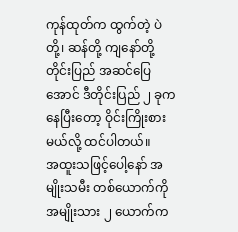ကုန်ထုတ်က ထွက်တဲ့ ပဲတို့၊ ဆန်တို့ ကျနော်တို့ တိုင်းပြည် အဆင်ပြေအောင် ဒီတိုင်းပြည် ၂ ခုက နေပြီးတော့ ဝိုင်းကြိုးစားမယ်လို့ ထင်ပါတယ်။
အထူးသဖြင့်ပေါ့နော် အမျိုးသမီး တစ်ယောက်ကို အမျိုးသား ၂ ယောက်က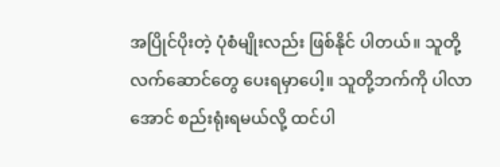အပြိုင်ပိုးတဲ့ ပုံစံမျိုးလည်း ဖြစ်နိုင် ပါတယ်။ သူတို့ လက်ဆောင်တွေ ပေးရမှာပေါ့။ သူတို့ဘက်ကို ပါလာအောင် စည်းရုံးရမယ်လို့ ထင်ပါ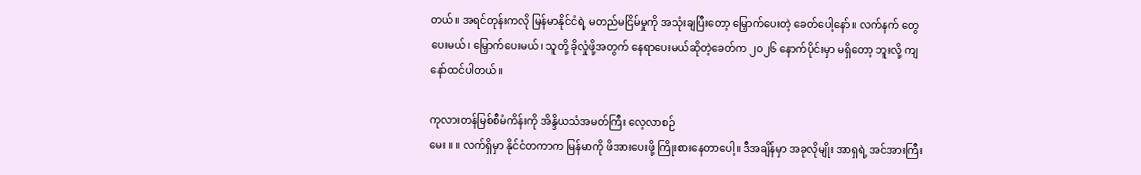တယ်။ အရင်တုန်းကလို မြန်မာနိုင်ငံရဲ့ မတည်မငြိမ်မှုကို အသုံးချပြီးတော့ မြှောက်ပေးတဲ့ ခေတ်ပေါ့နော်။ လက်နက် တွေပေးမယ်၊ မြှောက်ပေးမယ်၊ သူတို့ ခိုလှုံဖို့အတွက် နေရာပေးမယ်ဆိုတဲ့ခေတ်က ၂၀၂၆ နောက်ပိုင်းမှာ မရှိတော့ ဘူးလို့ ကျနော်ထင်ပါတယ်။

ကုလားတန်မြစ်စီမံကိန်းကို အိန္ဒိယသံအမတ်ကြီး လေ့လာစဉ်
မေး ။ ။ လက်ရှိမှာ နိုင်ငံတကာက မြန်မာကို ဖိအားပေးဖို့ ကြိုးစားနေတာပေါ့။ ဒီအချိန်မှာ အခုလိုမျိုး အာရှရဲ့ အင်အားကြီး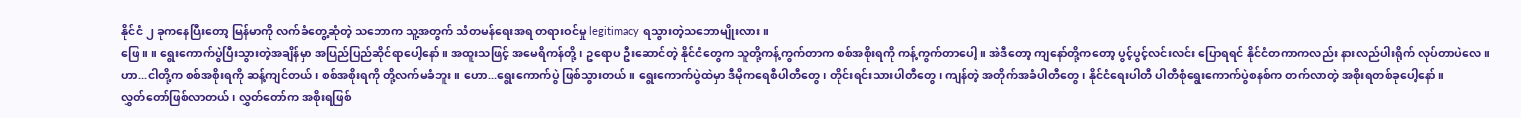နိုင်ငံ ၂ ခုကနေပြီးတော့ မြန်မာကို လက်ခံတွေ့ဆုံတဲ့ သဘောက သူ့အတွက် သံတမန်ရေးအရ တရားဝင်မှု legitimacy ရသွားတဲ့သဘောမျိုးလား။
ဖြေ ။ ။ ရွေးကောက်ပွဲပြီးသွားတဲ့အချိန်မှာ အပြည်ပြည်ဆိုင်ရာပေါ့နော်။ အထူးသဖြင့် အမေရိကန်တို့၊ ဥရောပ ဦးဆောင်တဲ့ နိုင်ငံတွေက သူတို့ကန့်ကွက်တာက စစ်အစိုးရကို ကန့်ကွက်တာပေါ့။ အဲဒီတော့ ကျနော်တို့ကတော့ ပွင့်ပွင့်လင်းလင်း ပြောရရင် နိုင်ငံတကာကလည်း နားလည်ပါးရိုက် လုပ်တာပဲလေ။
ဟာ...ငါတို့က စစ်အစိုးရကို ဆန့်ကျင်တယ်၊ စစ်အစိုးရကို တို့လက်မခံဘူး။ ဟော...ရွေးကောက်ပွဲ ဖြစ်သွားတယ်။ ရွေးကောက်ပွဲထဲမှာ ဒီမိုကရေစီပါတီတွေ၊ တိုင်းရင်းသားပါတီတွေ၊ ကျန်တဲ့ အတိုက်အခံပါတီတွေ၊ နိုင်ငံရေးပါတီ ပါတီစုံရွေးကောက်ပွဲစနစ်က တက်လာတဲ့ အစိုးရတစ်ခုပေါ့နော်။
လွှတ်တော်ဖြစ်လာတယ်၊ လွှတ်တော်က အစိုးရဖြစ်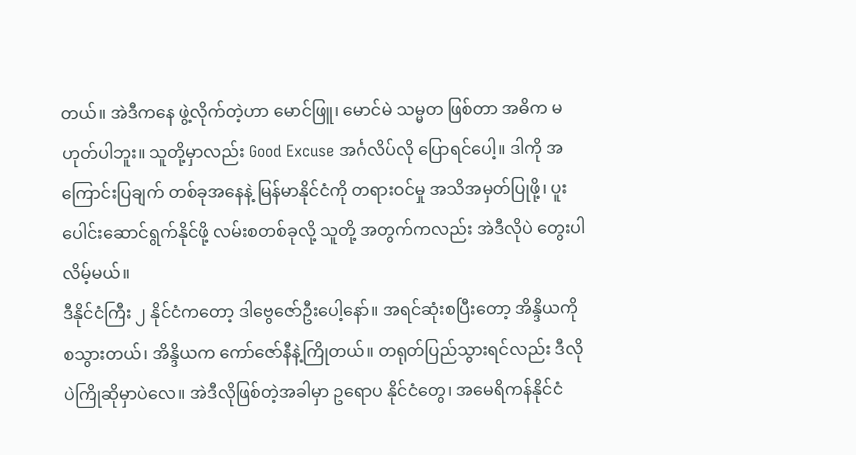တယ်။ အဲဒီကနေ ဖွဲ့လိုက်တဲ့ဟာ မောင်ဖြူ၊ မောင်မဲ သမ္မတ ဖြစ်တာ အဓိက မဟုတ်ပါဘူး။ သူတို့မှာလည်း Good Excuse အင်္ဂလိပ်လို ပြောရင်ပေါ့။ ဒါကို အကြောင်းပြချက် တစ်ခုအနေနဲ့ မြန်မာနိုင်ငံကို တရားဝင်မှု အသိအမှတ်ပြုဖို့၊ ပူးပေါင်းဆောင်ရွက်နိုင်ဖို့ လမ်းစတစ်ခုလို့ သူတို့ အတွက်ကလည်း အဲဒီလိုပဲ တွေးပါလိမ့်မယ်။
ဒီနိုင်ငံကြီး ၂ နိုင်ငံကတော့ ဒါဗွေဇော်ဦးပေါ့နော်။ အရင်ဆုံးစပြီးတော့ အိန္ဒိယကို စသွားတယ်၊ အိန္ဒိယက ကော်ဇော်နီနဲ့ကြိုတယ်။ တရုတ်ပြည်သွားရင်လည်း ဒီလိုပဲကြိုဆိုမှာပဲလေ။ အဲဒီလိုဖြစ်တဲ့အခါမှာ ဥရောပ နိုင်ငံတွေ၊ အမေရိကန်နိုင်ငံ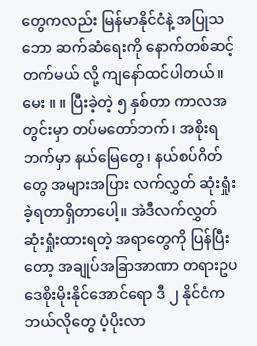တွေကလည်း မြန်မာနိုင်ငံနဲ့ အပြုသဘော ဆက်ဆံရေးကို နောက်တစ်ဆင့် တက်မယ် လို့ ကျနော်ထင်ပါတယ်။
မေး ။ ။ ပြီးခဲ့တဲ့ ၅ နှစ်တာ ကာလအတွင်းမှာ တပ်မတော်ဘက်၊ အစိုးရဘက်မှာ နယ်မြေတွေ၊ နယ်စပ်ဂိတ် တွေ အများအပြား လက်လွှတ် ဆုံးရှုံးခဲ့ရတာရှိတာပေါ့။ အဲဒီလက်လွှတ် ဆုံးရှုံးထားရတဲ့ အရာတွေကို ပြန်ပြီးတော့ အချုပ်အခြာအာဏာ တရားဥပဒေစိုးမိုးနိုင်အောင်ရော ဒီ ၂ နိုင်ငံက ဘယ်လိုတွေ ပံ့ပိုးလာ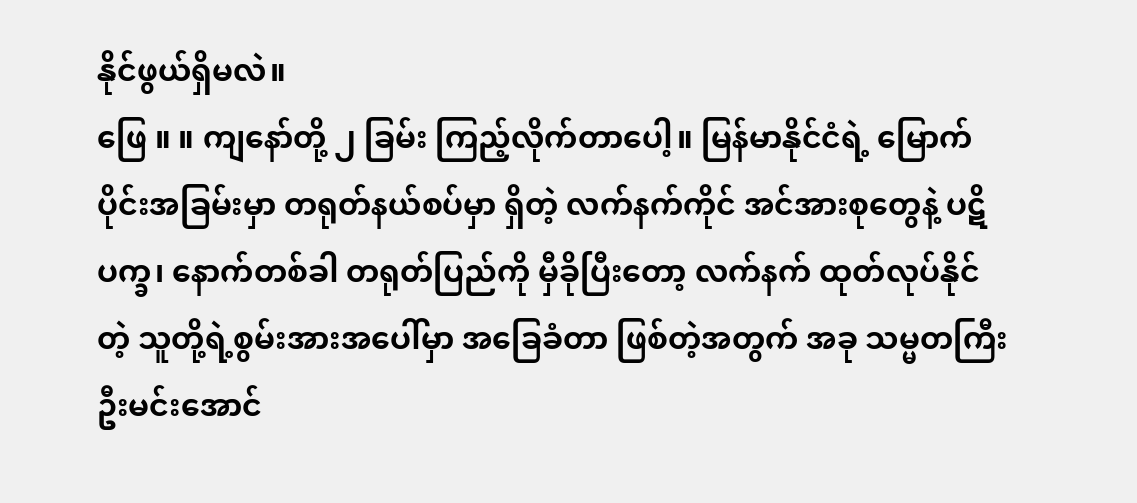နိုင်ဖွယ်ရှိမလဲ။
ဖြေ ။ ။ ကျနော်တို့ ၂ ခြမ်း ကြည့်လိုက်တာပေါ့။ မြန်မာနိုင်ငံရဲ့ မြောက်ပိုင်းအခြမ်းမှာ တရုတ်နယ်စပ်မှာ ရှိတဲ့ လက်နက်ကိုင် အင်အားစုတွေနဲ့ ပဋိပက္ခ၊ နောက်တစ်ခါ တရုတ်ပြည်ကို မှီခိုပြီးတော့ လက်နက် ထုတ်လုပ်နိုင်တဲ့ သူတို့ရဲ့စွမ်းအားအပေါ်မှာ အခြေခံတာ ဖြစ်တဲ့အတွက် အခု သမ္မတကြီး ဦးမင်းအောင်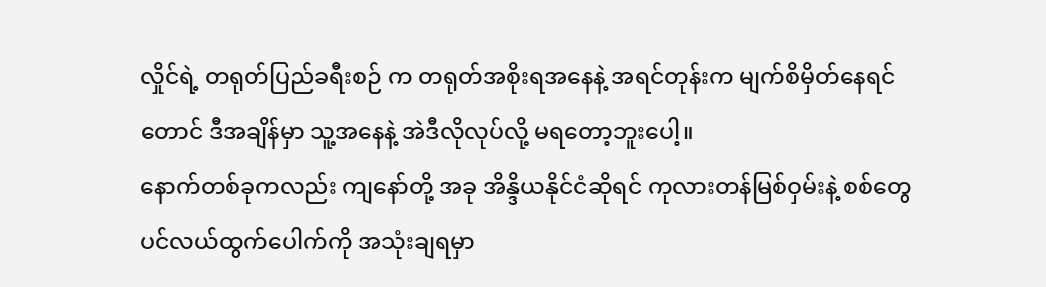လှိုင်ရဲ့ တရုတ်ပြည်ခရီးစဉ် က တရုတ်အစိုးရအနေနဲ့ အရင်တုန်းက မျက်စိမှိတ်နေရင်တောင် ဒီအချိန်မှာ သူ့အနေနဲ့ အဲဒီလိုလုပ်လို့ မရတော့ဘူးပေါ့။
နောက်တစ်ခုကလည်း ကျနော်တို့ အခု အိန္ဒိယနိုင်ငံဆိုရင် ကုလားတန်မြစ်ဝှမ်းနဲ့ စစ်တွေ ပင်လယ်ထွက်ပေါက်ကို အသုံးချရမှာ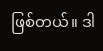ဖြစ်တယ်။ ဒါ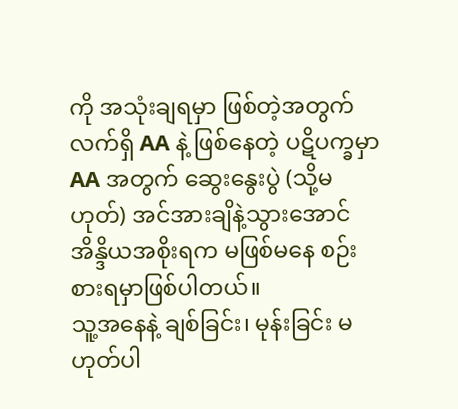ကို အသုံးချရမှာ ဖြစ်တဲ့အတွက် လက်ရှိ AA နဲ့ ဖြစ်နေတဲ့ ပဋိပက္ခမှာ AA အတွက် ဆွေးနွေးပွဲ (သို့မဟုတ်) အင်အားချိနဲ့သွားအောင် အိန္ဒိယအစိုးရက မဖြစ်မနေ စဉ်းစားရမှာဖြစ်ပါတယ်။
သူ့အနေနဲ့ ချစ်ခြင်း၊ မုန်းခြင်း မဟုတ်ပါ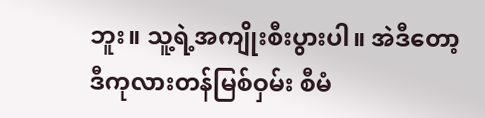ဘူး။ သူ့ရဲ့အကျိုးစီးပွားပါ။ အဲဒီတော့ ဒီကုလားတန်မြစ်ဝှမ်း စီမံ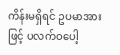ကိန်းမရှိရင် ဥပမာအားဖြင့် ပလက်ဝပေါ့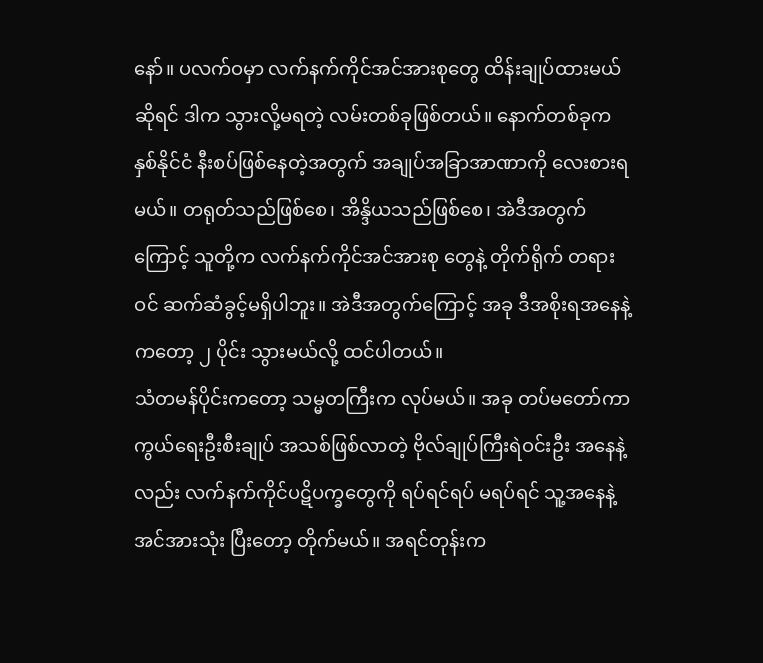နော်။ ပလက်ဝမှာ လက်နက်ကိုင်အင်အားစုတွေ ထိန်းချုပ်ထားမယ်ဆိုရင် ဒါက သွားလို့မရတဲ့ လမ်းတစ်ခုဖြစ်တယ်။ နောက်တစ်ခုက နှစ်နိုင်ငံ နီးစပ်ဖြစ်နေတဲ့အတွက် အချုပ်အခြာအာဏာကို လေးစားရမယ်။ တရုတ်သည်ဖြစ်စေ၊ အိန္ဒိယသည်ဖြစ်စေ၊ အဲဒီအတွက်ကြောင့် သူတို့က လက်နက်ကိုင်အင်အားစု တွေနဲ့ တိုက်ရိုက် တရားဝင် ဆက်ဆံခွင့်မရှိပါဘူး။ အဲဒီအတွက်ကြောင့် အခု ဒီအစိုးရအနေနဲ့ကတော့ ၂ ပိုင်း သွားမယ်လို့ ထင်ပါတယ်။
သံတမန်ပိုင်းကတော့ သမ္မတကြီးက လုပ်မယ်။ အခု တပ်မတော်ကာကွယ်ရေးဦးစီးချုပ် အသစ်ဖြစ်လာတဲ့ ဗိုလ်ချုပ်ကြီးရဲဝင်းဦး အနေနဲ့လည်း လက်နက်ကိုင်ပဋိပက္ခတွေကို ရပ်ရင်ရပ် မရပ်ရင် သူ့အနေနဲ့ အင်အားသုံး ပြီးတော့ တိုက်မယ်။ အရင်တုန်းက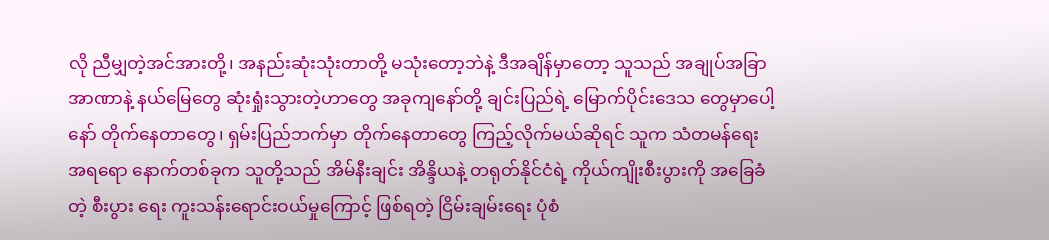လို ညီမျှတဲ့အင်အားတို့၊ အနည်းဆုံးသုံးတာတို့ မသုံးတော့ဘဲနဲ့ ဒီအချိန်မှာတော့ သူသည် အချုပ်အခြာအာဏာနဲ့ နယ်မြေတွေ ဆုံးရှုံးသွားတဲ့ဟာတွေ အခုကျနော်တို့ ချင်းပြည်ရဲ့ မြောက်ပိုင်းဒေသ တွေမှာပေါ့နော် တိုက်နေတာတွေ၊ ရှမ်းပြည်ဘက်မှာ တိုက်နေတာတွေ ကြည့်လိုက်မယ်ဆိုရင် သူက သံတမန်ရေး အရရော နောက်တစ်ခုက သူတို့သည် အိမ်နီးချင်း အိန္ဒိယနဲ့ တရုတ်နိုင်ငံရဲ့ ကိုယ်ကျိုးစီးပွားကို အခြေခံတဲ့ စီးပွား ရေး ကူးသန်းရောင်းဝယ်မှုကြောင့် ဖြစ်ရတဲ့ ငြိမ်းချမ်းရေး ပုံစံ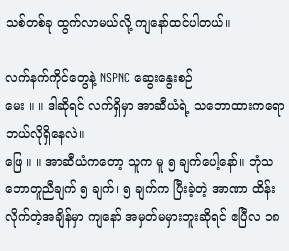သစ်တစ်ခု ထွက်လာမယ်လို့ ကျနော်ထင်ပါတယ်။

လက်နက်ကိုင်တွေနဲ့ NSPNC ဆွေးနွေးစဉ်
မေး ။ ။ ဒါဆိုရင် လက်ရှိမှာ အာဆီယံရဲ့ သဘောထားကရော ဘယ်လိုရှိနေလဲ။
ဖြေ ။ ။ အာဆီယံကတော့ သူက မူ ၅ ချက်ပေါ့နော်။ ဘုံသဘောတူညီချက် ၅ ချက်၊ ၅ ချက်က ပြီးခဲ့တဲ့ အာဏာ ထိန်းလိုက်တဲ့အချိန်မှာ ကျနော် အမှတ်မမှားဘူးဆိုရင် ဧပြီလ ၁၈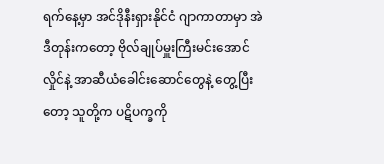ရက်နေ့မှာ အင်ဒိုနီးရှားနိုင်ငံ ဂျာကာတာမှာ အဲဒီတုန်းကတော့ ဗိုလ်ချုပ်မှူးကြီးမင်းအောင်လှိုင်နဲ့ အာဆီယံခေါင်းဆောင်တွေနဲ့ တွေ့ပြီးတော့ သူတို့က ပဋိပက္ခကို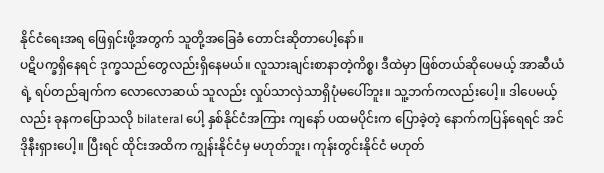နိုင်ငံရေးအရ ဖြေရှင်းဖို့အတွက် သူတို့အခြေခံ တောင်းဆိုတာပေါ့နော်။
ပဋိပက္ခရှိနေရင် ဒုက္ခသည်တွေလည်းရှိနေမယ်။ လူသားချင်းစာနာတဲ့ကိစ္စ၊ ဒီထဲမှာ ဖြစ်တယ်ဆိုပေမယ့် အာဆီယံ ရဲ့ ရပ်တည်ချက်က လောလောဆယ် သူလည်း လှုပ်သာလှဲသာရှိပုံမပေါ်ဘူး။ သူ့ဘက်ကလည်းပေါ့။ ဒါပေမယ့် လည်း ခုနကပြောသလို bilateral ပေါ့ နှစ်နိုင်ငံအကြား ကျနော် ပထမပိုင်းက ပြောခဲ့တဲ့ နောက်ကပြန်ရေရင် အင်ဒိုနီးရှားပေါ့။ ပြီးရင် ထိုင်းအထိက ကျွန်းနိုင်ငံမှ မဟုတ်ဘူး၊ ကုန်းတွင်းနိုင်ငံ မဟုတ်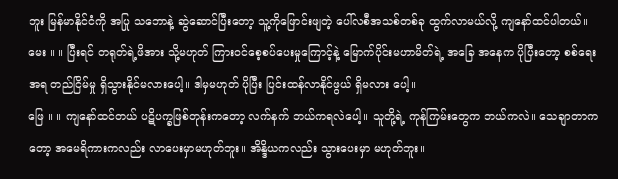ဘူး မြန်မာနိုင်ငံကို အပြု သဘောနဲ့ ဆွဲဆောင်ပြီးတော့ သူ့ကိုဖြောင်းဖျတဲ့ ပေါ်လစီအသစ်တစ်ခု ထွက်လာမယ်လို့ ကျနော်ထင်ပါတယ်။
မေး ။ ။ ပြီးရင် တရုတ်ရဲ့ဖိအား သို့မဟုတ် ကြားဝင်စေ့စပ်ပေးမှုကြောင့်နဲ့ မြောက်ပိုင်းမဟာမိတ်ရဲ့ အခြေ အနေက ပိုပြီးတော့ စစ်ရေးအရ တည်ငြိမ်မှု ရှိသွားနိုင်မလားပေါ့။ ဒါမှမဟုတ် ပိုပြီး ပြင်းထန်လာနိုင်ဖွယ် ရှိမလား ပေါ့။
ဖြေ ။ ။ ကျနော်ထင်တယ် ပဋိပက္ခဖြစ်တုန်းကတော့ လက်နက် ဘယ်ကရလဲပေါ့။ သူတို့ရဲ့ ကုန်ကြမ်းတွေက ဘယ်ကလဲ။ သေချာတာကတော့ အမေရိကားကလည်း လာပေးမှာမဟုတ်ဘူး။ အိန္ဒိယကလည်း သွားပေးမှာ မဟုတ်ဘူး။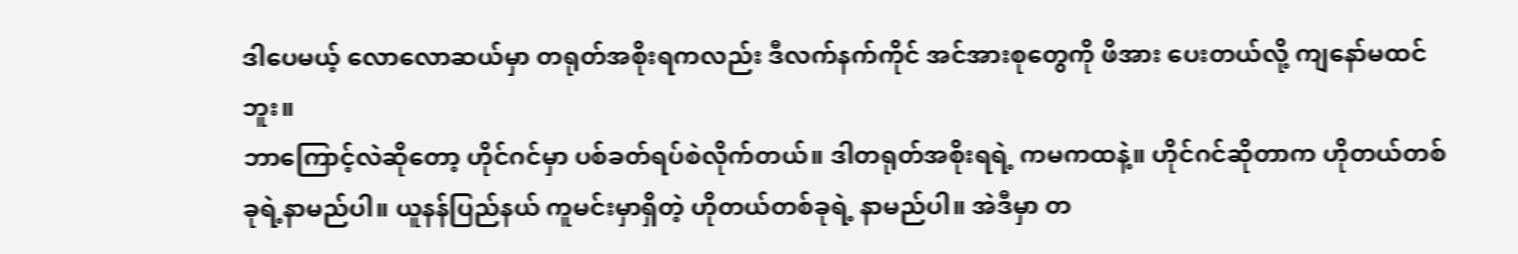ဒါပေမယ့် လောလောဆယ်မှာ တရုတ်အစိုးရကလည်း ဒီလက်နက်ကိုင် အင်အားစုတွေကို ဖိအား ပေးတယ်လို့ ကျနော်မထင်ဘူး။
ဘာကြောင့်လဲဆိုတော့ ဟိုင်ဂင်မှာ ပစ်ခတ်ရပ်စဲလိုက်တယ်။ ဒါတရုတ်အစိုးရရဲ့ ကမကထနဲ့။ ဟိုင်ဂင်ဆိုတာက ဟိုတယ်တစ်ခုရဲ့နာမည်ပါ။ ယူနန်ပြည်နယ် ကူမင်းမှာရှိတဲ့ ဟိုတယ်တစ်ခုရဲ့ နာမည်ပါ။ အဲဒီမှာ တ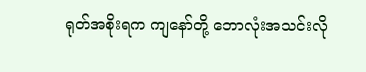ရုတ်အစိုးရက ကျနော်တို့ ဘောလုံးအသင်းလို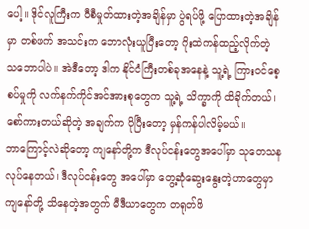ပေါ့။ ဒိုင်လူကြီးက ဝီစီမှုတ်ထားတဲ့အချိန်မှာ ပွဲရပ်ဖို့ ပြောထားတဲ့အချိန်မှာ တစ်ဖက် အသင်းက ဘောလုံးယူပြီးတော့ ဂိုးထဲကန်ထည့်လိုက်တဲ့ သဘောပါပဲ။ အဲဒီတော့ ဒါက နိုင်ငံကြီးတစ်ခုအနေနဲ့ သူ့ရဲ့ ကြားဝင်စေ့စပ်မှုကို လက်နက်ကိုင်အင်အားစုတွေက သူ့ရဲ့ သိက္ခာကို ထိခိုက်တယ်၊ စော်ကားတယ်ဆိုတဲ့ အချက်က ပိုပြီးတော့ မှန်ကန်ပါလိမ့်မယ်။
ဘာကြောင့်လဲဆိုတော့ ကျနော်တို့က ဒီလုပ်ငန်းတွေအပေါ်မှာ သုတေသန လုပ်နေတယ်၊ ဒီလုပ်ငန်းတွေ အပေါ်မှာ တွေ့ဆုံဆွေးနွေးတဲ့ဟာတွေမှာ ကျနော်တို့ သိနေတဲ့အတွက် မီဒီယာတွေက တရုတ်ဖိ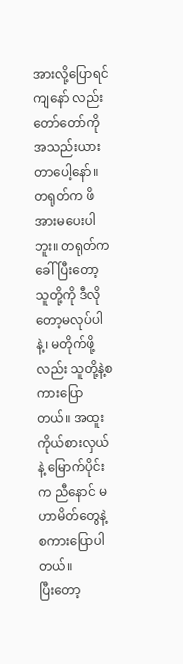အားလို့ပြောရင် ကျနော် လည်း တော်တော်ကို အသည်းယားတာပေါ့နော်။ တရုတ်က ဖိအားမပေးပါဘူး။ တရုတ်ကခေါ်ပြီးတော့ သူတို့ကို ဒီလိုတော့မလုပ်ပါနဲ့၊ မတိုက်ဖို့လည်း သူတို့နဲ့စကားပြောတယ်။ အထူးကိုယ်စားလှယ်နဲ့ မြောက်ပိုင်းက ညီနောင် မဟာမိတ်တွေနဲ့ စကားပြောပါတယ်။
ပြီးတော့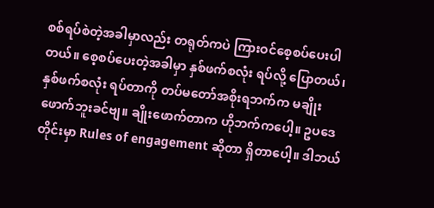စစ်ရပ်စဲတဲ့အခါမှာလည်း တရုတ်ကပဲ ကြားဝင်စေ့စပ်ပေးပါတယ်။ စေ့စပ်ပေးတဲ့အခါမှာ နှစ်ဖက်စလုံး ရပ်လို့ ပြောတယ်၊ နှစ်ဖက်စလုံး ရပ်တာကို တပ်မတော်အစိုးရဘက်က မချိုးဖောက်ဘူးခင်ဗျ။ ချိုးဖောက်တာက ဟိုဘက်ကပေါ့။ ဥပဒေတိုင်းမှာ Rules of engagement ဆိုတာ ရှိတာပေါ့။ ဒါဘယ်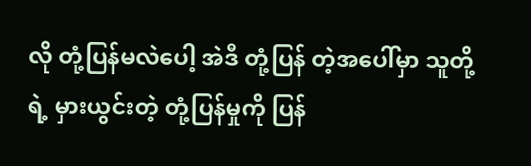လို တုံ့ပြန်မလဲပေါ့ အဲဒီ တုံ့ပြန် တဲ့အပေါ်မှာ သူတို့ရဲ့ မှားယွင်းတဲ့ တုံ့ပြန်မှုကို ပြန်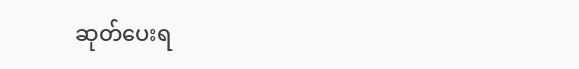ဆုတ်ပေးရ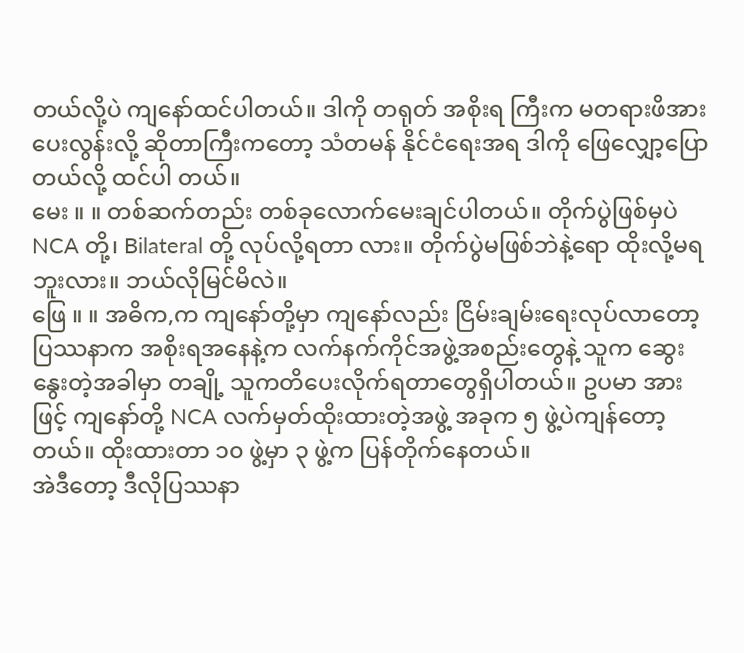တယ်လို့ပဲ ကျနော်ထင်ပါတယ်။ ဒါကို တရုတ် အစိုးရ ကြီးက မတရားဖိအားပေးလွန်းလို့ ဆိုတာကြီးကတော့ သံတမန် နိုင်ငံရေးအရ ဒါကို ဖြေလျှော့ပြောတယ်လို့ ထင်ပါ တယ်။
မေး ။ ။ တစ်ဆက်တည်း တစ်ခုလောက်မေးချင်ပါတယ်။ တိုက်ပွဲဖြစ်မှပဲ NCA တို့၊ Bilateral တို့ လုပ်လို့ရတာ လား။ တိုက်ပွဲမဖြစ်ဘဲနဲ့ရော ထိုးလို့မရဘူးလား။ ဘယ်လိုမြင်မိလဲ။
ဖြေ ။ ။ အဓိက,က ကျနော်တို့မှာ ကျနော်လည်း ငြိမ်းချမ်းရေးလုပ်လာတော့ ပြဿနာက အစိုးရအနေနဲ့က လက်နက်ကိုင်အဖွဲ့အစည်းတွေနဲ့ သူက ဆွေးနွေးတဲ့အခါမှာ တချို့ သူကတိပေးလိုက်ရတာတွေရှိပါတယ်။ ဥပမာ အားဖြင့် ကျနော်တို့ NCA လက်မှတ်ထိုးထားတဲ့အဖွဲ့ အခုက ၅ ဖွဲ့ပဲကျန်တော့တယ်။ ထိုးထားတာ ၁၀ ဖွဲ့မှာ ၃ ဖွဲ့က ပြန်တိုက်နေတယ်။
အဲဒီတော့ ဒီလိုပြဿနာ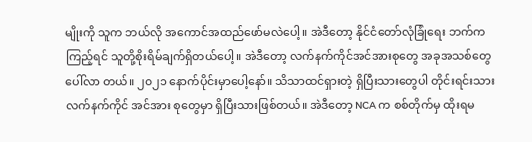မျိုးကို သူက ဘယ်လို အကောင်အထည်ဖော်မလဲပေါ့။ အဲဒီတော့ နိုင်ငံတော်လုံခြုံရေး ဘက်ကကြည့်ရင် သူတို့စိုးရိမ်ချက်ရှိတယ်ပေါ့။ အဲဒီတော့ လက်နက်ကိုင်အင်အားစုတွေ အခုအသစ်တွေ ပေါ်လာ တယ်။ ၂၀၂၁ နောက်ပိုင်းမှာပေါ့နော်။ သိသာထင်ရှားတဲ့ ရှိပြီးသားတွေပါ တိုင်းရင်းသားလက်နက်ကိုင် အင်အား စုတွေမှာ ရှိပြီးသားဖြစ်တယ်။ အဲဒီတော့ NCA က စစ်တိုက်မှ ထိုးရမ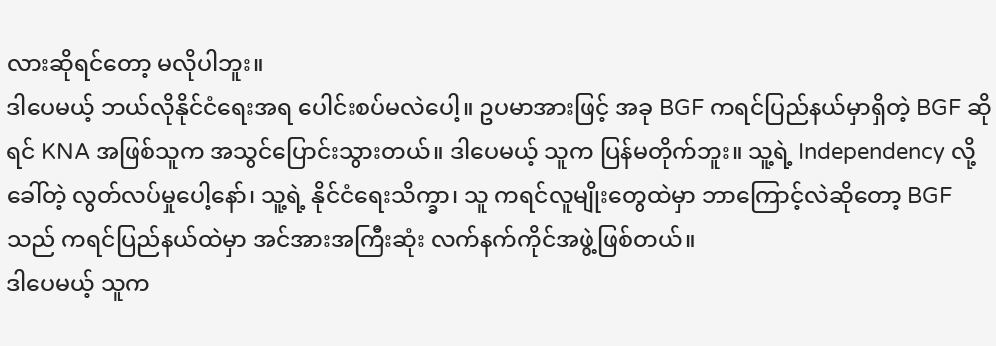လားဆိုရင်တော့ မလိုပါဘူး။
ဒါပေမယ့် ဘယ်လိုနိုင်ငံရေးအရ ပေါင်းစပ်မလဲပေါ့။ ဥပမာအားဖြင့် အခု BGF ကရင်ပြည်နယ်မှာရှိတဲ့ BGF ဆိုရင် KNA အဖြစ်သူက အသွင်ပြောင်းသွားတယ်။ ဒါပေမယ့် သူက ပြန်မတိုက်ဘူး။ သူ့ရဲ့ Independency လို့ခေါ်တဲ့ လွတ်လပ်မှုပေါ့နော်၊ သူ့ရဲ့ နိုင်ငံရေးသိက္ခာ၊ သူ ကရင်လူမျိုးတွေထဲမှာ ဘာကြောင့်လဲဆိုတော့ BGF သည် ကရင်ပြည်နယ်ထဲမှာ အင်အားအကြီးဆုံး လက်နက်ကိုင်အဖွဲ့ဖြစ်တယ်။
ဒါပေမယ့် သူက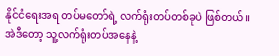နိုင်ငံရေးအရ တပ်မတော်ရဲ့ လက်ရုံးတပ်တစ်ခုပဲ ဖြစ်တယ်။ အဲဒီတော့ သူ့လက်ရုံးတပ်အနေနဲ့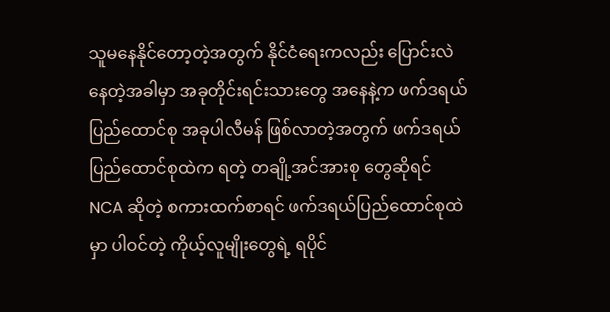သူမနေနိုင်တော့တဲ့အတွက် နိုင်ငံရေးကလည်း ပြောင်းလဲနေတဲ့အခါမှာ အခုတိုင်းရင်းသားတွေ အနေနဲ့က ဖက်ဒရယ်ပြည်ထောင်စု အခုပါလီမန် ဖြစ်လာတဲ့အတွက် ဖက်ဒရယ်ပြည်ထောင်စုထဲက ရတဲ့ တချို့အင်အားစု တွေဆိုရင် NCA ဆိုတဲ့ စကားထက်စာရင် ဖက်ဒရယ်ပြည်ထောင်စုထဲမှာ ပါဝင်တဲ့ ကိုယ့်လူမျိုးတွေရဲ့ ရပိုင်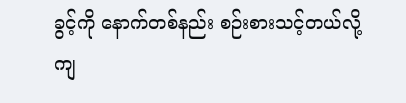ခွင့်ကို နောက်တစ်နည်း စဉ်းစားသင့်တယ်လို့ကျ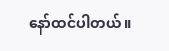နော်ထင်ပါတယ်။